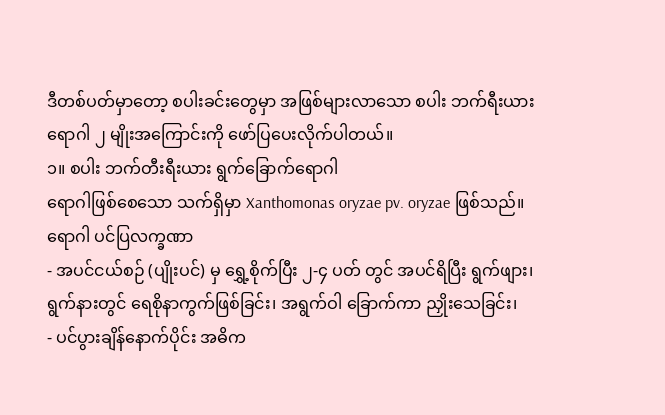ဒီတစ်ပတ်မှာတော့ စပါးခင်းတွေမှာ အဖြစ်များလာသော စပါး ဘက်ရီးယား ရောဂါ ၂ မျိုးအကြောင်းကို ဖော်ပြပေးလိုက်ပါတယ်။
၁။ စပါး ဘက်တီးရီးယား ရွက်ခြောက်ရောဂါ
ရောဂါဖြစ်စေသော သက်ရှိမှာ Xanthomonas oryzae pv. oryzae ဖြစ်သည်။
ရောဂါ ပင်ပြလက္ခဏာ
- အပင်ငယ်စဉ် (ပျိုးပင်) မှ ရွှေ့စိုက်ပြီး ၂-၄ ပတ် တွင် အပင်ရိပြီး ရွက်ဖျား၊ ရွက်နားတွင် ရေစိုနာကွက်ဖြစ်ခြင်း၊ အရွက်ဝါ ခြောက်ကာ ညှိုးသေခြင်း၊
- ပင်ပွားချိန်နောက်ပိုင်း အဓိက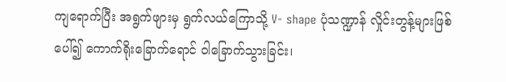ကျရောက်ပြီး အရွက်ဖျားမှ ရွက်လယ်ကြောသို့ V- shape ပုံသဏ္ဍာန် လှိုင်းတွန့်များဖြစ်ပေါ်၍ ကောက်ရိုးခြောက်ရောင် ဝါခြောက်သွားခြင်း၊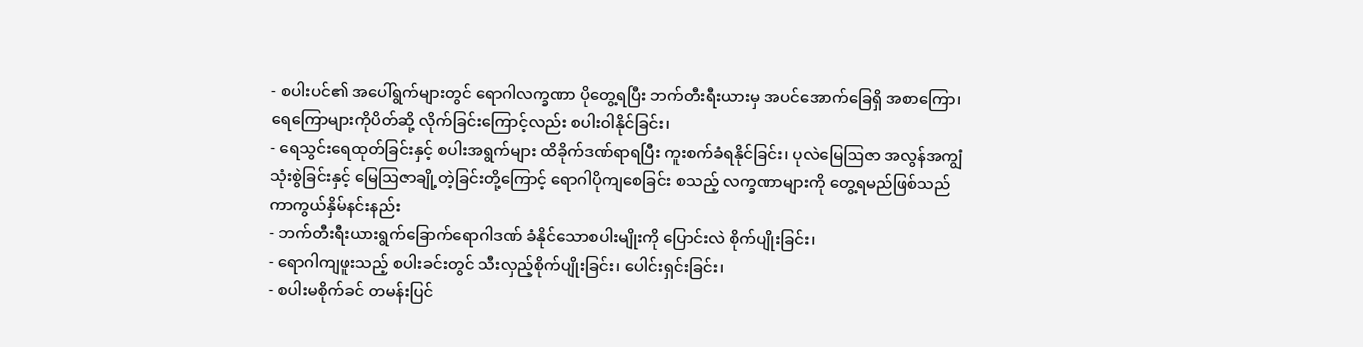- စပါးပင်၏ အပေါ်ရွက်များတွင် ရောဂါလက္ခဏာ ပိုတွေ့ရပြီး ဘက်တီးရီးယားမှ အပင်အောက်ခြေရှိ အစာကြော၊ ရေကြောများကိုပိတ်ဆို့ လိုက်ခြင်းကြောင့်လည်း စပါးဝါနိုင်ခြင်း၊
- ရေသွင်းရေထုတ်ခြင်းနှင့် စပါးအရွက်များ ထိခိုက်ဒဏ်ရာရပြီး ကူးစက်ခံရနိုင်ခြင်း၊ ပုလဲမြေဩဇာ အလွန်အကျွံသုံးစွဲခြင်းနှင့် မြေဩဇာချို့တဲ့ခြင်းတို့ကြောင့် ရောဂါပိုကျစေခြင်း စသည့် လက္ခဏာများကို တွေ့ရမည်ဖြစ်သည်
ကာကွယ်နှိမ်နင်းနည်း
- ဘက်တီးရီးယားရွက်ခြောက်ရောဂါဒဏ် ခံနိုင်သောစပါးမျိုးကို ပြောင်းလဲ စိုက်ပျိုးခြင်း၊
- ရောဂါကျဖူးသည့် စပါးခင်းတွင် သီးလှည့်စိုက်ပျိုးခြင်း၊ ပေါင်းရှင်းခြင်း၊
- စပါးမစိုက်ခင် တမန်းပြင်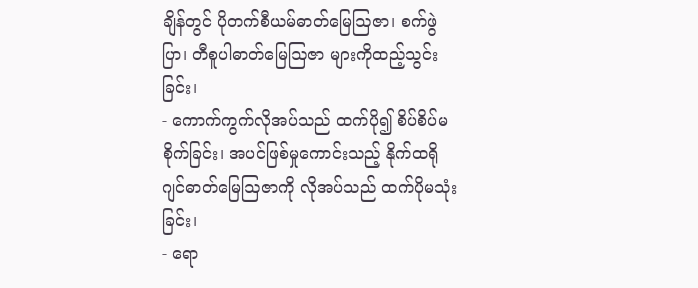ချိန်တွင် ပိုတက်စီယမ်ဓာတ်မြေဩဇာ၊ စက်ဖွဲပြာ၊ တီစူပါဓာတ်မြေဩဇာ များကိုထည့်သွင်းခြင်း၊
- ကောက်ကွက်လိုအပ်သည် ထက်ပို၍ စိပ်စိပ်မစိုက်ခြင်း၊ အပင်ဖြစ်မှုကောင်းသည့် နိုက်ထရိုဂျင်ဓာတ်မြေဩဇာကို လိုအပ်သည် ထက်ပိုမသုံးခြင်း၊
- ရော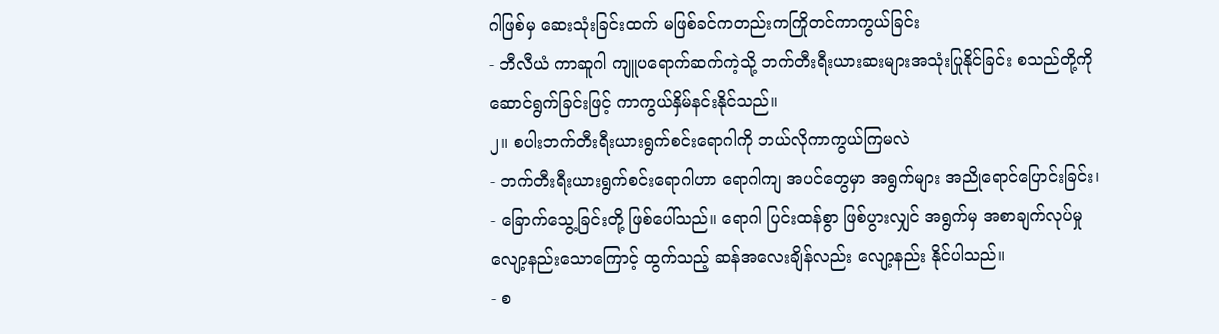ဂါဖြစ်မှ ဆေးသုံးခြင်းထက် မဖြစ်ခင်ကတည်းကကြိုတင်ကာကွယ်ခြင်း
- ဘီလီယံ ကာဆူဂါ ကျူပရောက်ဆက်ကဲ့သို့ ဘက်တီးရီးယားဆးများအသုံးပြုနိုင်ခြင်း စသည်တို့ကို ဆောင်ရွက်ခြင်းဖြင့် ကာကွယ်နှိမ်နင်းနိုင်သည်။
၂။ စပါးဘက်တီးရီးယားရွက်စင်းရောဂါကို ဘယ်လိုကာကွယ်ကြမလဲ
- ဘက်တီးရီးယားရွက်စင်းရောဂါဟာ ရောဂါကျ အပင်တွေမှာ အရွက်များ အညိုရောင်ပြောင်းခြင်း၊
- ခြောက်သွေ့ခြင်းတို့ ဖြစ်ပေါ်သည်။ ရောဂါ ပြင်းထန်စွာ ဖြစ်ပွားလျှင် အရွက်မှ အစာချက်လုပ်မှုလျော့နည်းသောကြောင့် ထွက်သည့် ဆန်အလေးချိန်လည်း လျော့နည်း နိုင်ပါသည်။
- စ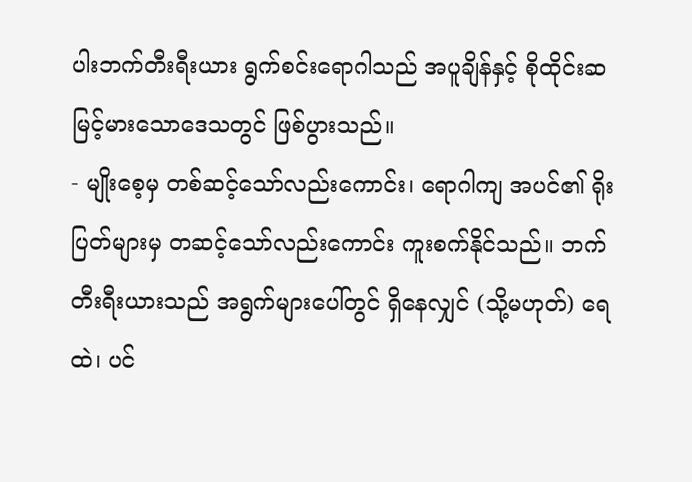ပါးဘက်တီးရီးယား ရွက်စင်းရောဂါသည် အပူချိန်နှင့် စိုထိုင်းဆ မြင့်မားသောဒေသတွင် ဖြစ်ပွားသည်။
- မျိုးစေ့မှ တစ်ဆင့်သော်လည်းကောင်း၊ ရောဂါကျ အပင်၏ ရိုးပြတ်များမှ တဆင့်သော်လည်းကောင်း ကူးစက်နိုင်သည်။ ဘက်တီးရီးယားသည် အရွက်များပေါ်တွင် ရှိနေလျှင် (သို့မဟုတ်) ရေထဲ၊ ပင်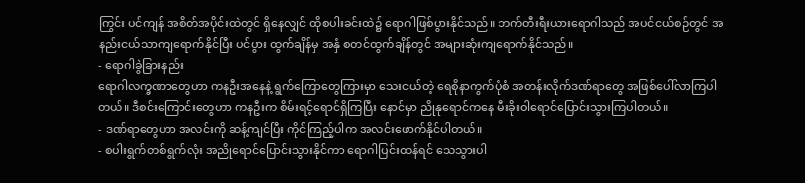ကြွင်း ပင်ကျန် အစိတ်အပိုင်းထဲတွင် ရှိနေလျှင် ထိုစပါးခင်းထဲ၌ ရောဂါဖြစ်ပွားနိုင်သည်။ ဘက်တီးရီးယားရောဂါသည် အပင်ငယ်စဉ်တွင် အနည်းငယ်သာကျရောက်နိုင်ပြီး ပင်ပွား ထွက်ချိန်မှ အနှံ စတင်ထွက်ချိန်တွင် အများဆုံးကျရောက်နိုင်သည်။
- ရောဂါခွဲခြားနည်း
ရောဂါလက္ခဏာတွေဟာ ကနဦးအနေနဲ့ ရွက်ကြောတွေကြားမှာ သေးငယ်တဲ့ ရေစိုနာကွက်ပုံစံ အတန်းလိုက်ဒဏ်ရာတွေ အဖြစ်ပေါ်လာကြပါတယ်။ ဒီစင်းကြောင်းတွေဟာ ကနဦးက စိမ်းရင့်ရောင်ရှိကြပြီး နောင်မှာ ညိုနုရောင်ကနေ မီးခိုးဝါရောင်ပြောင်းသွားကြပါတယ်။
- ဒဏ်ရာတွေဟာ အလင်းကို ဆန့်ကျင်ပြီး ကိုင်ကြည့်ပါက အလင်းဖောက်နိုင်ပါတယ်။
- စပါးရွက်တစ်ရွက်လုံး အညိုရောင်ပြောင်းသွားနိုင်ကာ ရောဂါပြင်းထန်ရင် သေသွားပါ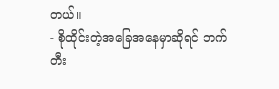တယ်။
- စိုထိုင်းတဲ့အခြေအနေမှာဆိုရင် ဘက်တီး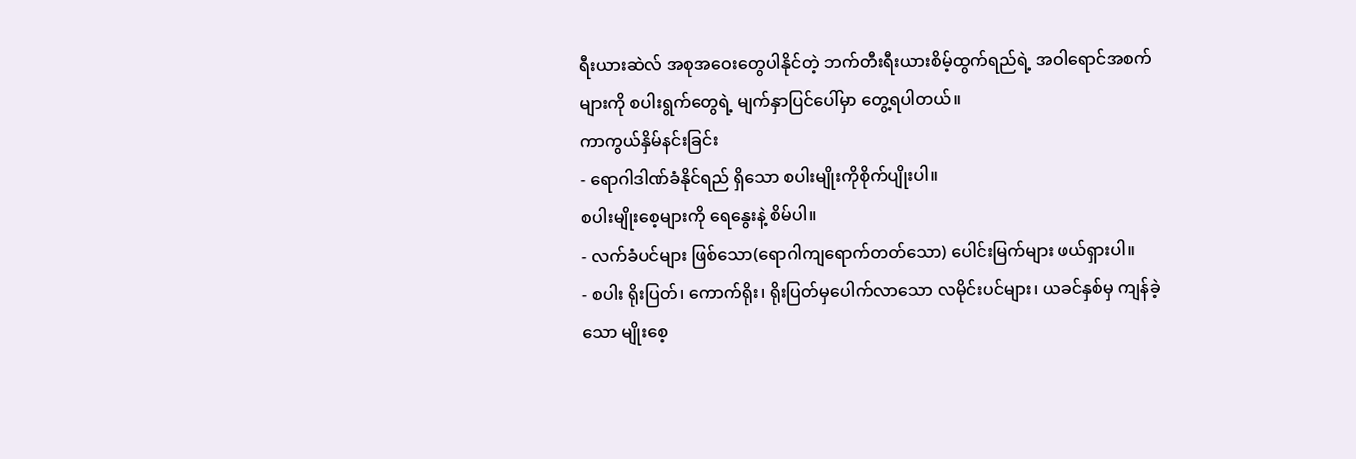ရီးယားဆဲလ် အစုအဝေးတွေပါနိုင်တဲ့ ဘက်တီးရီးယားစိမ့်ထွက်ရည်ရဲ့ အဝါရောင်အစက်များကို စပါးရွက်တွေရဲ့ မျက်နှာပြင်ပေါ်မှာ တွေ့ရပါတယ်။
ကာကွယ်နှိမ်နင်းခြင်း
- ရောဂါဒါဏ်ခံနိုင်ရည် ရှိသော စပါးမျိုးကိုစိုက်ပျိုးပါ။
စပါးမျိုးစေ့များကို ရေနွေးနဲ့ စိမ်ပါ။
- လက်ခံပင်များ ဖြစ်သော(ရောဂါကျရောက်တတ်သော) ပေါင်းမြက်များ ဖယ်ရှားပါ။
- စပါး ရိုးပြတ်၊ ကောက်ရိုး၊ ရိုးပြတ်မှပေါက်လာသော လမိုင်းပင်များ၊ ယခင်နှစ်မှ ကျန်ခဲ့သော မျိုးစေ့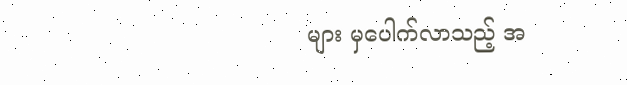များ မှပေါက်လာသည့် အ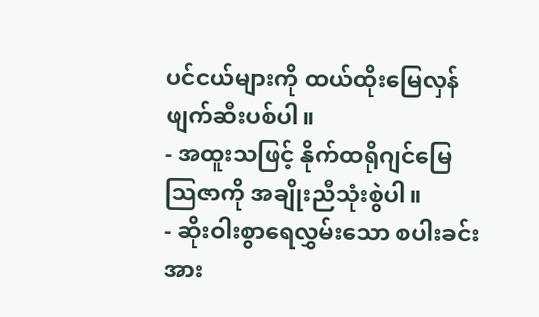ပင်ငယ်များကို ထယ်ထိုးမြေလှန် ဖျက်ဆီးပစ်ပါ။
- အထူးသဖြင့် နိုက်ထရိုဂျင်မြေသြဇာကို အချိုးညီသုံးစွဲပါ။
- ဆိုးဝါးစွာရေလွှမ်းသော စပါးခင်းအား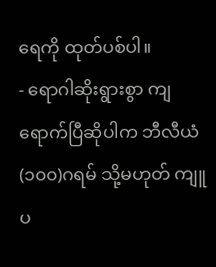ရေကို ထုတ်ပစ်ပါ။
- ရောဂါဆိုးရွားစွာ ကျရောက်ပြီဆိုပါက ဘီလီယံ(၁၀၀)ဂရမ် သို့မဟုတ် ကျူပ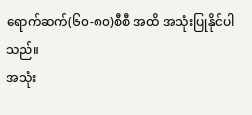ရောက်ဆက်(၆၀-၈၀)စီစီ အထိ အသုံးပြုနိုင်ပါသည်။
အသုံး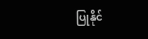ပြုနိုင်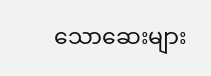သောဆေးများ